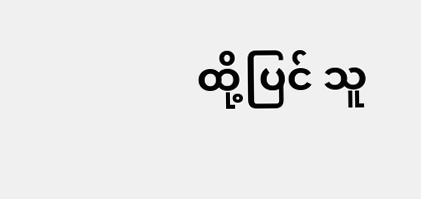ထို့ပြင် သူ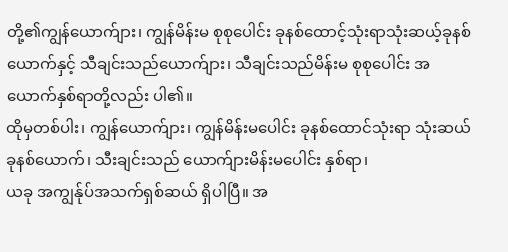တို့၏ကျွန်ယောက်ျား၊ ကျွန်မိန်းမ စုစုပေါင်း ခုနစ်ထောင့်သုံးရာသုံးဆယ့်ခုနစ်ယောက်နှင့် သီချင်းသည်ယောက်ျား၊ သီချင်းသည်မိန်းမ စုစုပေါင်း အယောက်နှစ်ရာတို့လည်း ပါ၏။
ထိုမှတစ်ပါး၊ ကျွန်ယောက်ျား၊ ကျွန်မိန်းမပေါင်း ခုနစ်ထောင်သုံးရာ သုံးဆယ်ခုနစ်ယောက်၊ သီးချင်းသည် ယောက်ျားမိန်းမပေါင်း နှစ်ရာ၊
ယခု အကျွန်ုပ်အသက်ရှစ်ဆယ် ရှိပါပြီ။ အ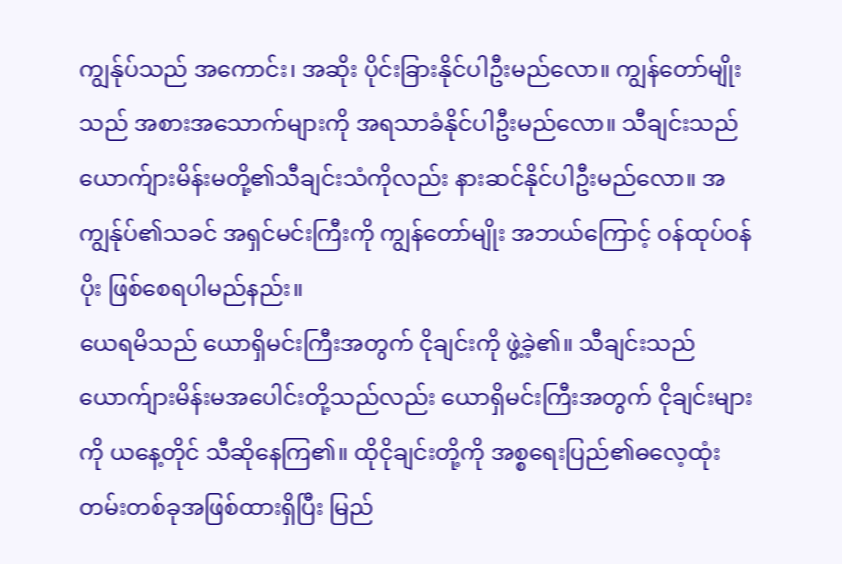ကျွန်ုပ်သည် အကောင်း၊ အဆိုး ပိုင်းခြားနိုင်ပါဦးမည်လော။ ကျွန်တော်မျိုးသည် အစားအသောက်များကို အရသာခံနိုင်ပါဦးမည်လော။ သီချင်းသည်ယောက်ျားမိန်းမတို့၏သီချင်းသံကိုလည်း နားဆင်နိုင်ပါဦးမည်လော။ အကျွန်ုပ်၏သခင် အရှင်မင်းကြီးကို ကျွန်တော်မျိုး အဘယ်ကြောင့် ဝန်ထုပ်ဝန်ပိုး ဖြစ်စေရပါမည်နည်း။
ယေရမိသည် ယောရှိမင်းကြီးအတွက် ငိုချင်းကို ဖွဲ့ခဲ့၏။ သီချင်းသည်ယောက်ျားမိန်းမအပေါင်းတို့သည်လည်း ယောရှိမင်းကြီးအတွက် ငိုချင်းများကို ယနေ့တိုင် သီဆိုနေကြ၏။ ထိုငိုချင်းတို့ကို အစ္စရေးပြည်၏ဓလေ့ထုံးတမ်းတစ်ခုအဖြစ်ထားရှိပြီး မြည်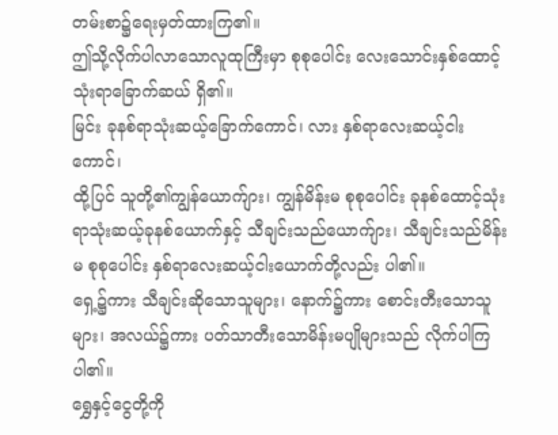တမ်းစာ၌ရေးမှတ်ထားကြ၏။
ဤသို့လိုက်ပါလာသောလူထုကြီးမှာ စုစုပေါင်း လေးသောင်းနှစ်ထောင့်သုံးရာခြောက်ဆယ် ရှိ၏။
မြင်း ခုနစ်ရာသုံးဆယ့်ခြောက်ကောင်၊ လား နှစ်ရာလေးဆယ့်ငါးကောင်၊
ထို့ပြင် သူတို့၏ကျွန်ယောက်ျား၊ ကျွန်မိန်းမ စုစုပေါင်း ခုနစ်ထောင့်သုံးရာသုံးဆယ့်ခုနစ်ယောက်နှင့် သီချင်းသည်ယောက်ျား၊ သီချင်းသည်မိန်းမ စုစုပေါင်း နှစ်ရာလေးဆယ့်ငါးယောက်တို့လည်း ပါ၏။
ရှေ့၌ကား သီချင်းဆိုသောသူများ၊ နောက်၌ကား စောင်းတီးသောသူများ၊ အလယ်၌ကား ပတ်သာတီးသောမိန်းမပျိုများသည် လိုက်ပါကြပါ၏။
ရွှေနှင့်ငွေတို့ကို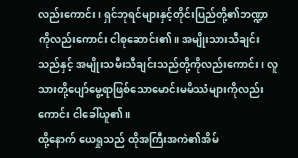လည်းကောင်း၊ ရှင်ဘုရင်များနှင့်တိုင်းပြည်တို့၏ဘဏ္ဍာကိုလည်းကောင်း ငါစုဆောင်း၏။ အမျိုးသားသီချင်းသည်နှင့် အမျိုးသမီးသီချင်းသည်တို့ကိုလည်းကောင်း၊ လူသားတို့ပျော်မွေ့ရာဖြစ်သောမောင်းမမိဿံများကိုလည်းကောင်း ငါခေါ်ယူ၏။
ထို့နောက် ယေရှုသည် ထိုအကြီးအကဲ၏အိမ်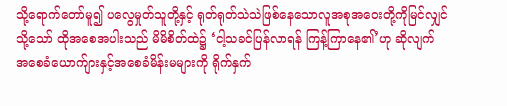သို့ရောက်တော်မူ၍ ပလွေမှုတ်သူတို့နှင့် ရုတ်ရုတ်သဲသဲဖြစ်နေသောလူအစုအဝေးတို့ကိုမြင်လျှင်
သို့သော် ထိုအစေအပါးသည် မိမိစိတ်ထဲ၌ ‘ငါ့သခင်ပြန်လာရန် ကြန့်ကြာနေ၏’ဟု ဆိုလျက် အစေခံယောက်ျားနှင့်အစေခံမိန်းမများကို ရိုက်နှက်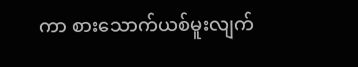ကာ စားသောက်ယစ်မူးလျက်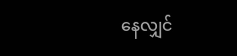နေလျှင်